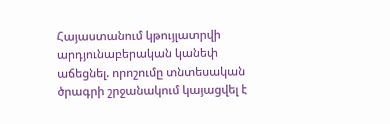Հայաստանում կթույլատրվի արդյունաբերական կանեփ աճեցնել. որոշումը տնտեսական ծրագրի շրջանակում կայացվել է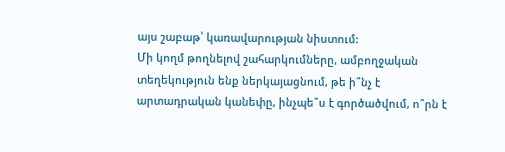այս շաբաթ՝ կառավարության նիստում:
Մի կողմ թողնելով շահարկումները, ամբողջական տեղեկություն ենք ներկայացնում, թե ի՞նչ է արտադրական կանեփը, ինչպե՞ս է գործածվում, ո՞րն է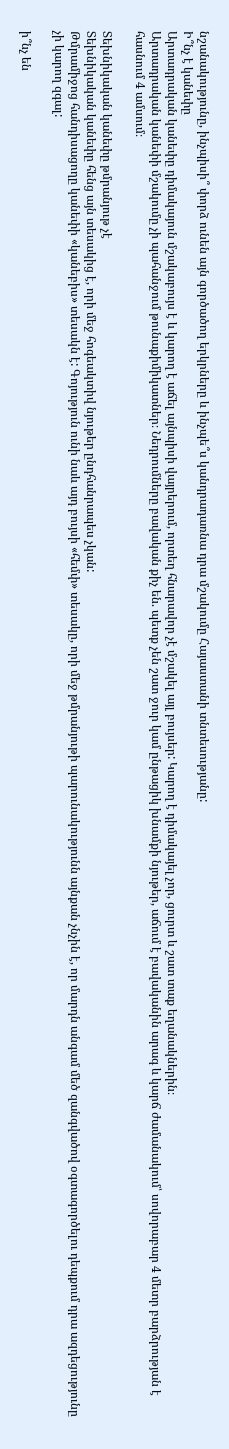նշանակությունը, ինչպիսի՞ փորձ ունեն այն գործածող երկրները և ինչպե՞ս կանդրադառնա դրա մշակումը Հայաստանի տնտեսությանը:
Ի՞նչ է կանեփը
Արտադրական կանեփը դիմակայուն մշակաբույս է և կարող է աճել այնպիսի վայրերում, որտեղ հնարավոր չէ մշակել այլ բույսեր: Կարող է դիմակայել չոր, ցուրտ և շատ տաք եղանակներին։
Արտադրական կանեփի մշակումը չի պահանջում թունաքիմիկատներ։ Նեդրումները բավական քիչ են. պետք չեն շատ ջուր կամ ընթացիկ խնամքի նյութեր, աճում է բավականին արագ և կարճ ժամանակում՝ սովորաբար 4 մետր բարձրության է հասնում 4 ամսում։

Տեխնիկական կանեփը թմրանյութ չէ
Տեխնիկական կանեփը հենց այն տեսակից է, որի մեջ հոգեակտիվ նյութեր ընդհանրապես չկան:
Թմրամիջոց հանդիսացողը կանեփի «կանեբիս» տեսակն է: Գոյություն ունի նաև այդ բույսի «հեմփ» տեսակը, որի մեջ թմրանյութի պարունակությունն այնքան չնչին է, որ մարդն անգամ մեծ զանգվածով օգտագործելու դեպքում դրա ազդեցությունը չի կարող զգալ:

ի՞նչ են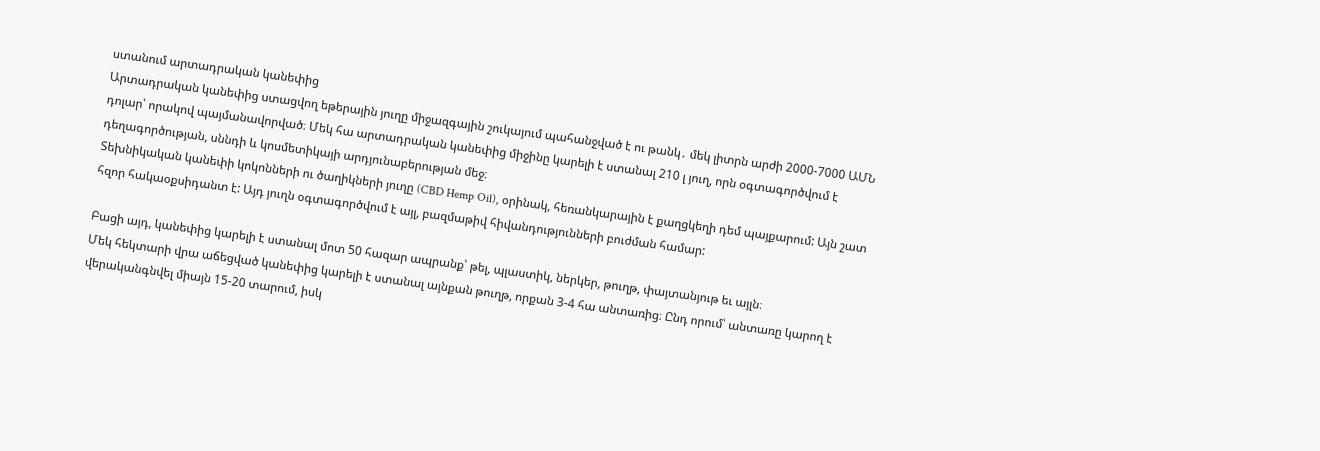ստանում արտադրական կանեփից
Արտադրական կանեփից ստացվող եթերային յուղը միջազգային շուկայում պահանջված է ու թանկ․ մեկ լիտրն արժի 2000-7000 ԱՄՆ դոլար՝ որակով պայմանավորված։ Մեկ հա արտադրական կանեփից միջինը կարելի է ստանալ 210 լ յուղ, որն օգտագործվում է դեղագործության, սննդի և կոսմետիկայի արդյունաբերության մեջ։
Տեխնիկական կանեփի կոկոնների ու ծաղիկների յուղը (CBD Hemp Oil), օրինակ, հեռանկարային է քաղցկեղի դեմ պայքարում: Այն շատ հզոր հակաօքսիդանտ է: Այդ յուղն օգտագործվում է այլ, բազմաթիվ հիվանդությունների բուժման համար:

Բացի այդ, կանեփից կարելի է ստանալ մոտ 50 հազար ապրանք՝ թել, պլաստիկ, ներկեր, թուղթ, փայտանյութ եւ այլն։
Մեկ հեկտարի վրա աճեցված կանեփից կարելի է ստանալ այնքան թուղթ, որքան 3-4 հա անտառից։ Ընդ որում՝ անտառը կարող է վերականգնվել միայն 15-20 տարում, իսկ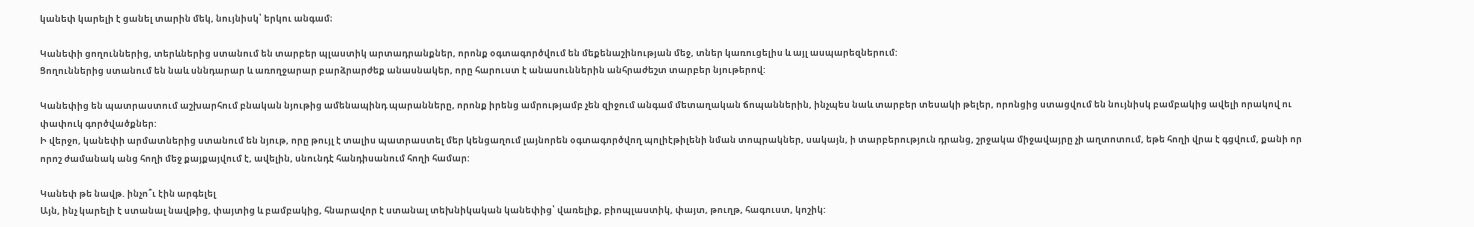կանեփ կարելի է ցանել տարին մեկ, նույնիսկ՝ երկու անգամ։

Կանեփի ցողուններից, տերևներից ստանում են տարբեր պլաստիկ արտադրանքներ, որոնք օգտագործվում են մեքենաշինության մեջ, տներ կառուցելիս և այլ ասպարեզներում:
Ցողուններից ստանում են նաև սննդարար և առողջարար բարձրարժեք անասնակեր, որը հարուստ է անասուններին անհրաժեշտ տարբեր նյութերով:

Կանեփից են պատրաստում աշխարհում բնական նյութից ամենապինդ պարանները, որոնք իրենց ամրությամբ չեն զիջում անգամ մետաղական ճոպաններին, ինչպես նաև տարբեր տեսակի թելեր, որոնցից ստացվում են նույնիսկ բամբակից ավելի որակով ու փափուկ գործվածքներ:
Ի վերջո, կանեփի արմատներից ստանում են նյութ, որը թույլ է տալիս պատրաստել մեր կենցաղում լայնորեն օգտագործվող պոլիէթիլենի նման տոպրակներ, սակայն, ի տարբերություն դրանց, շրջակա միջավայրը չի աղտոտում, եթե հողի վրա է գցվում, քանի որ որոշ ժամանակ անց հողի մեջ քայքայվում է, ավելին, սնունդէ հանդիսանում հողի համար:

Կանեփ թե նավթ. ինչո՞ւ էին արգելել
Այն, ինչ կարելի է ստանալ նավթից, փայտից և բամբակից, հնարավոր է ստանալ տեխնիկական կանեփից՝ վառելիք, բիոպլաստիկ, փայտ, թուղթ, հագուստ, կոշիկ: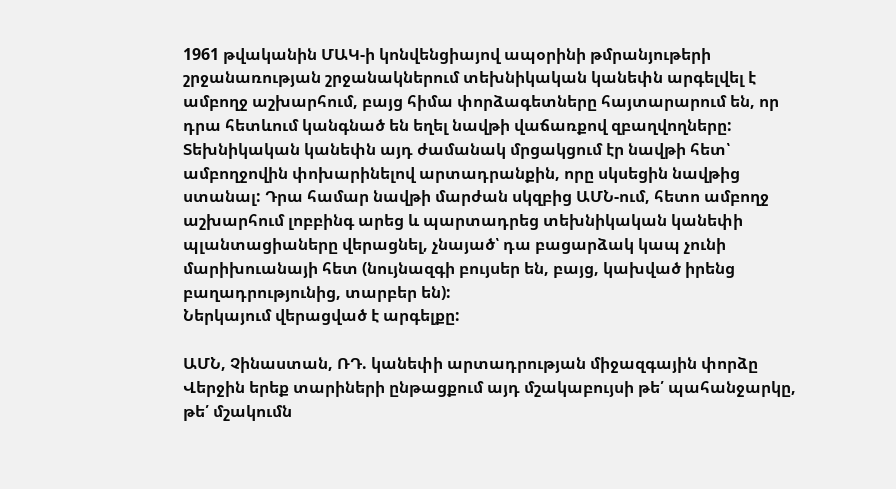1961 թվականին ՄԱԿ-ի կոնվենցիայով ապօրինի թմրանյութերի շրջանառության շրջանակներում տեխնիկական կանեփն արգելվել է ամբողջ աշխարհում, բայց հիմա փորձագետները հայտարարում են, որ դրա հետևում կանգնած են եղել նավթի վաճառքով զբաղվողները: Տեխնիկական կանեփն այդ ժամանակ մրցակցում էր նավթի հետ՝ ամբողջովին փոխարինելով արտադրանքին, որը սկսեցին նավթից ստանալ: Դրա համար նավթի մարժան սկզբից ԱՄՆ-ում, հետո ամբողջ աշխարհում լոբբինգ արեց և պարտադրեց տեխնիկական կանեփի պլանտացիաները վերացնել, չնայած՝ դա բացարձակ կապ չունի մարիխուանայի հետ (նույնազգի բույսեր են, բայց, կախված իրենց բաղադրությունից, տարբեր են):
Ներկայում վերացված է արգելքը:

ԱՄՆ, Չինաստան, ՌԴ. կանեփի արտադրության միջազգային փորձը
Վերջին երեք տարիների ընթացքում այդ մշակաբույսի թե՛ պահանջարկը, թե՛ մշակումն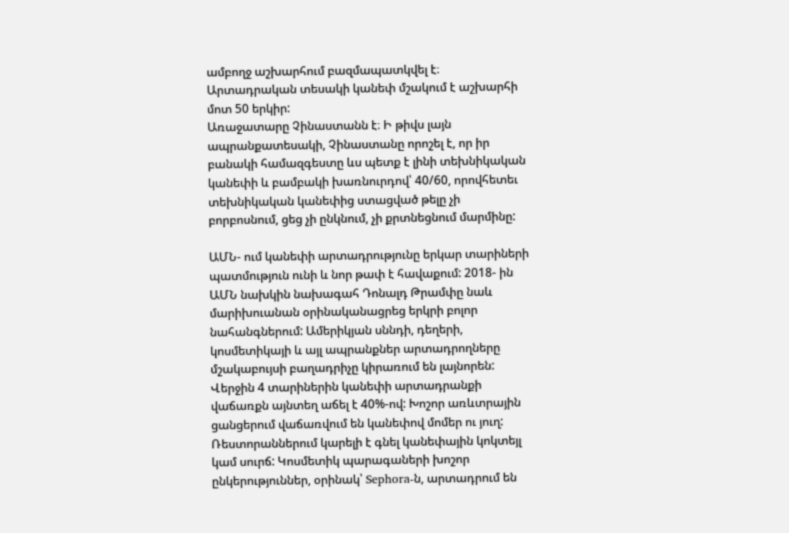ամբողջ աշխարհում բազմապատկվել է։ Արտադրական տեսակի կանեփ մշակում է աշխարհի մոտ 50 երկիր:
Առաջատարը Չինաստանն է։ Ի թիվս լայն ապրանքատեսակի, Չինաստանը որոշել է, որ իր բանակի համազգեստը ևս պետք է լինի տեխնիկական կանեփի և բամբակի խառնուրդով՝ 40/60, որովհետեւ տեխնիկական կանեփից ստացված թելը չի բորբոսնում, ցեց չի ընկնում, չի քրտնեցնում մարմինը:

ԱՄՆ- ում կանեփի արտադրությունը երկար տարիների պատմություն ունի և նոր թափ է հավաքում: 2018- ին ԱՄՆ նախկին նախագահ Դոնալդ Թրամփը նաև մարիխուանան օրինականացրեց երկրի բոլոր նահանգներում: Ամերիկյան սննդի, դեղերի, կոսմետիկայի և այլ ապրանքներ արտադրողները մշակաբույսի բաղադրիչը կիրառում են լայնորեն: Վերջին 4 տարիներին կանեփի արտադրանքի վաճառքն այնտեղ աճել է 40%-ով: Խոշոր առևտրային ցանցերում վաճառվում են կանեփով մոմեր ու յուղ: Ռեստորաններում կարելի է գնել կանեփային կոկտեյլ կամ սուրճ: Կոսմետիկ պարագաների խոշոր ընկերություններ, օրինակ՝ Sephora-ն, արտադրում են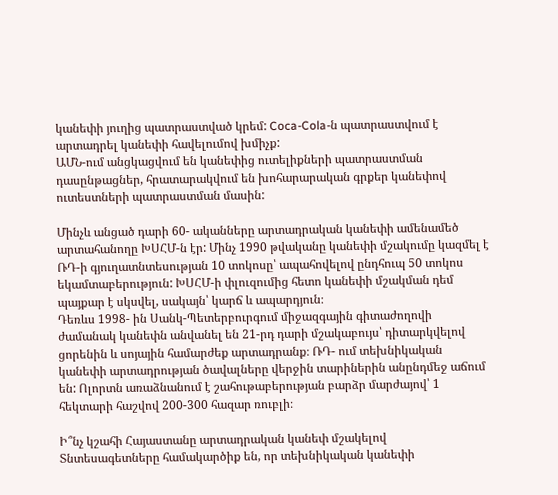կանեփի յուղից պատրաստված կրեմ: Coca-Cola-ն պատրաստվում է արտադրել կանեփի հավելումով խմիչք:
ԱՄՆ-ում անցկացվում են կանեփից ուտելիքների պատրաստման դասընթացներ, հրատարակվում են խոհարարական գրքեր կանեփով ուտեստների պատրաստման մասին:

Մինչև անցած դարի 60- ականները արտադրական կանեփի ամենամեծ արտահանողը ԽՍՀՄ-ն էր: Մինչ 1990 թվականը կանեփի մշակումը կազմել է ՌԴ-ի գյուղատնտեսության 10 տոկոսը՝ ապահովելով ընդհուպ 50 տոկոս եկամտաբերություն: ԽՍՀՄ-ի փլուզումից հետո կանեփի մշակման դեմ պայքար է սկսվել, սակայն՝ կարճ և ապարդյուն։
Դեռևս 1998- ին Սանկ-Պետերբուրգում միջազգային գիտաժողովի ժամանակ կանեփն անվանել են 21-րդ դարի մշակաբույս՝ դիտարկվելով ցորենին և սոյային համարժեք արտադրանք։ ՌԴ- ում տեխնիկական կանեփի արտադրության ծավալները վերջին տարիներին անընդմեջ աճում են: Ոլորտն առաձնանում է շահութաբերության բարձր մարժայով՝ 1 հեկտարի հաշվով 200-300 հազար ռուբլի։

Ի՞նչ կշահի Հայաստանը արտադրական կանեփ մշակելով
Տնտեսագետները համակարծիք են, որ տեխնիկական կանեփի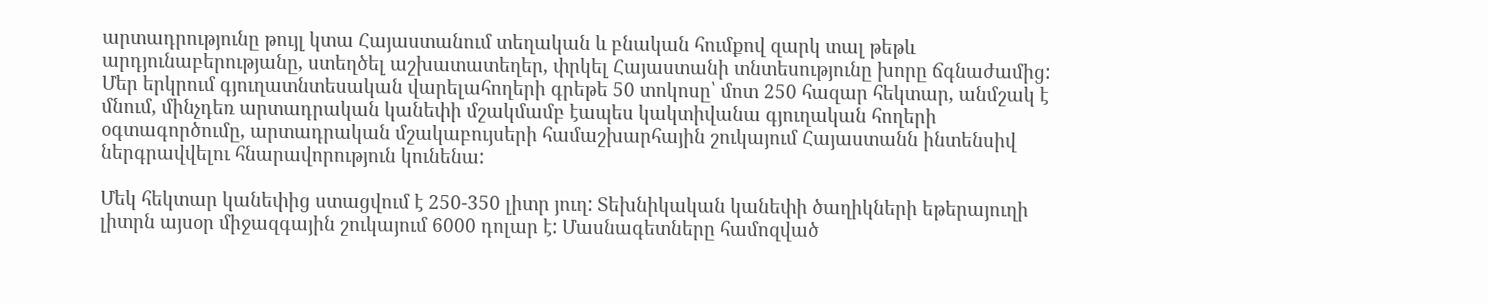արտադրությունը թույլ կտա Հայաստանում տեղական և բնական հումքով զարկ տալ թեթև արդյունաբերությանը, ստեղծել աշխատատեղեր, փրկել Հայաստանի տնտեսությունը խորը ճգնաժամից:
Մեր երկրում գյուղատնտեսական վարելահողերի գրեթե 50 տոկոսը՝ մոտ 250 հազար հեկտար, անմշակ է մնում, մինչդեռ արտադրական կանեփի մշակմամբ էապես կակտիվանա գյուղական հողերի օգտագործումը, արտադրական մշակաբույսերի համաշխարհային շուկայում Հայաստանն ինտենսիվ ներգրավվելու հնարավորություն կունենա:

Մեկ հեկտար կանեփից ստացվում է 250-350 լիտր յուղ: Տեխնիկական կանեփի ծաղիկների եթերայուղի լիտրն այսօր միջազգային շուկայում 6000 դոլար է: Մասնագետները համոզված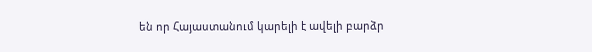են որ Հայաստանում կարելի է ավելի բարձր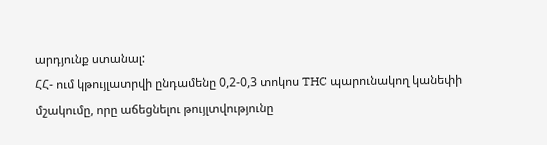արդյունք ստանալ:
ՀՀ- ում կթույլատրվի ընդամենը 0,2-0,3 տոկոս THC պարունակող կանեփի մշակումը, որը աճեցնելու թույլտվությունը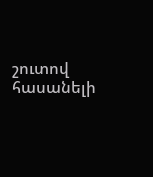շուտով հասանելի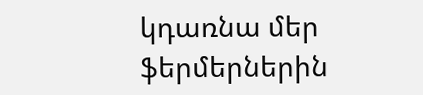կդառնա մեր ֆերմերներին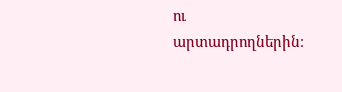ու արտադրողներին։